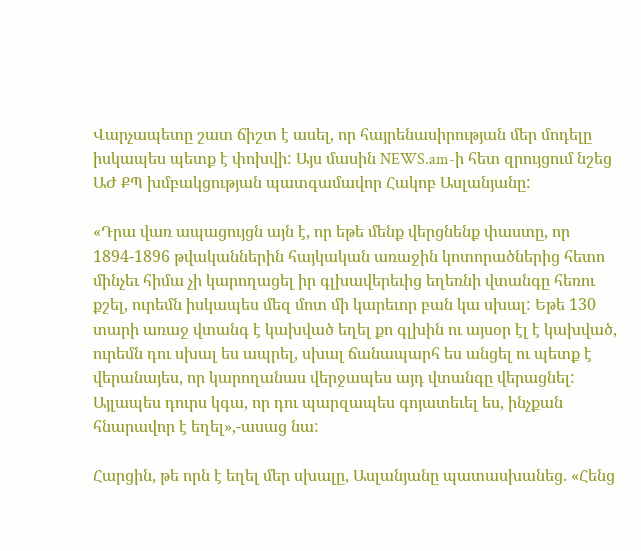Վարչապետը շատ ճիշտ է ասել, որ հայրենասիրության մեր մոդելը իսկապես պետք է փոխվի: Այս մասին NEWS.am-ի հետ զրույցում նշեց ԱԺ ՔՊ խմբակցության պատգամավոր Հակոբ Ասլանյանը:

«Դրա վառ ապացույցն այն է, որ եթե մենք վերցնենք փաստը, որ 1894-1896 թվականներին հայկական առաջին կոտորածներից հետո մինչեւ հիմա չի կարողացել իր գլխավերեւից եղեռնի վտանգը հեռու քշել, ուրեմն իսկապես մեզ մոտ մի կարեւոր բան կա սխալ: Եթե 130 տարի առաջ վտանգ է կախված եղել քո գլխին ու այսօր էլ է կախված, ուրեմն դու սխալ ես ապրել, սխալ ճանապարհ ես անցել ու պետք է վերանայես, որ կարողանաս վերջապես այդ վտանգը վերացնել: Այլապես դուրս կգա, որ դու պարզապես գոյատեւել ես, ինչքան հնարավոր է եղել»,-ասաց նա:

Հարցին, թե որն է եղել մեր սխալը, Ասլանյանը պատասխանեց. «Հենց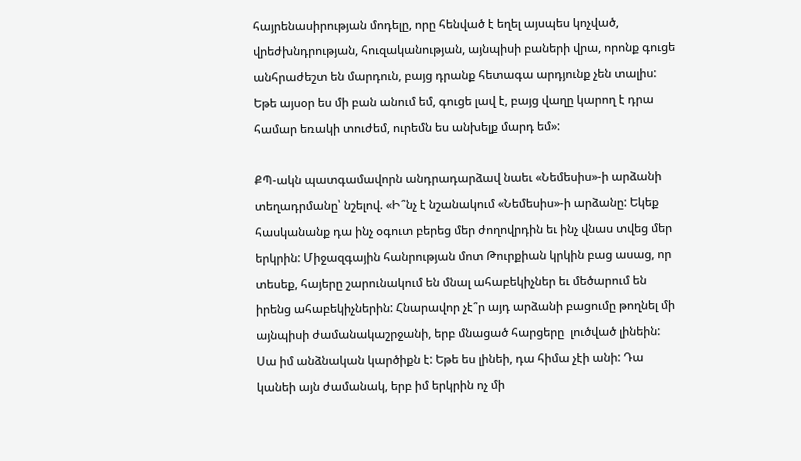հայրենասիրության մոդելը, որը հենված է եղել այսպես կոչված, վրեժխնդրության, հուզականության, այնպիսի բաների վրա, որոնք գուցե անհրաժեշտ են մարդուն, բայց դրանք հետագա արդյունք չեն տալիս: Եթե այսօր ես մի բան անում եմ, գուցե լավ է, բայց վաղը կարող է դրա համար եռակի տուժեմ, ուրեմն ես անխելք մարդ եմ»:

ՔՊ-ակն պատգամավորն անդրադարձավ նաեւ «Նեմեսիս»-ի արձանի տեղադրմանը՝ նշելով. «Ի՞նչ է նշանակում «Նեմեսիս»-ի արձանը: Եկեք հասկանանք դա ինչ օգուտ բերեց մեր ժողովրդին եւ ինչ վնաս տվեց մեր երկրին: Միջազգային հանրության մոտ Թուրքիան կրկին բաց ասաց, որ տեսեք, հայերը շարունակում են մնալ ահաբեկիչներ եւ մեծարում են իրենց ահաբեկիչներին: Հնարավոր չէ՞ր այդ արձանի բացումը թողնել մի այնպիսի ժամանակաշրջանի, երբ մնացած հարցերը  լուծված լինեին: Սա իմ անձնական կարծիքն է: Եթե ես լինեի, դա հիմա չէի անի: Դա կանեի այն ժամանակ, երբ իմ երկրին ոչ մի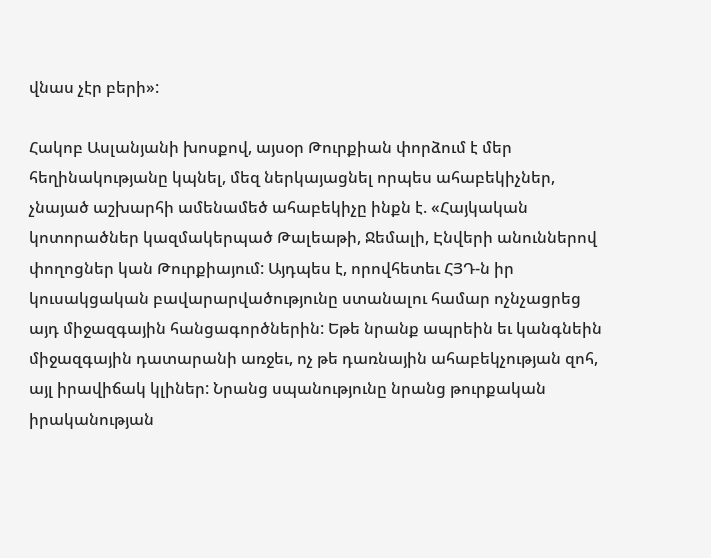վնաս չէր բերի»:

Հակոբ Ասլանյանի խոսքով, այսօր Թուրքիան փորձում է մեր հեղինակությանը կպնել, մեզ ներկայացնել որպես ահաբեկիչներ, չնայած աշխարհի ամենամեծ ահաբեկիչը ինքն է. «Հայկական կոտորածներ կազմակերպած Թալեաթի, Ջեմալի, Էնվերի անուններով փողոցներ կան Թուրքիայում: Այդպես է, որովհետեւ ՀՅԴ-ն իր կուսակցական բավարարվածությունը ստանալու համար ոչնչացրեց այդ միջազգային հանցագործներին: Եթե նրանք ապրեին եւ կանգնեին միջազգային դատարանի առջեւ, ոչ թե դառնային ահաբեկչության զոհ, այլ իրավիճակ կլիներ: Նրանց սպանությունը նրանց թուրքական իրականության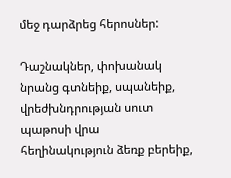մեջ դարձրեց հերոսներ:

Դաշնակներ, փոխանակ նրանց գտնեիք, սպանեիք, վրեժխնդրության սուտ պաթոսի վրա հեղինակություն ձեռք բերեիք,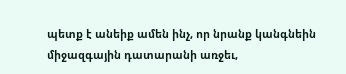պետք է անեիք ամեն ինչ, որ նրանք կանգնեին միջազգային դատարանի առջեւ,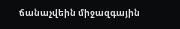ճանաչվեին միջազգային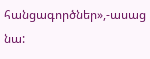հանցագործներ»,-ասաց նա: